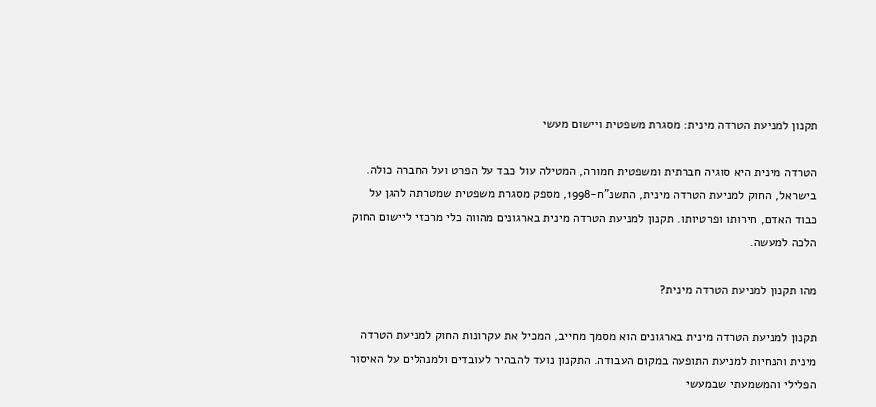תקנון למניעת הטרדה מינית: מסגרת משפטית ויישום מעשי

הטרדה מינית היא סוגיה חברתית ומשפטית חמורה, המטילה עול כבד על הפרט ועל החברה כולה. בישראל, החוק למניעת הטרדה מינית, התשנ"ח-1998, מספק מסגרת משפטית שמטרתה להגן על כבוד האדם, חירותו ופרטיותו. תקנון למניעת הטרדה מינית בארגונים מהווה כלי מרכזי ליישום החוק הלכה למעשה.

מהו תקנון למניעת הטרדה מינית?

תקנון למניעת הטרדה מינית בארגונים הוא מסמך מחייב, המכיל את עקרונות החוק למניעת הטרדה מינית והנחיות למניעת התופעה במקום העבודה. התקנון נועד להבהיר לעובדים ולמנהלים על האיסור הפלילי והמשמעתי שבמעשי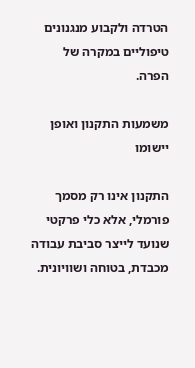הטרדה ולקבוע מנגנונים טיפוליים במקרה של הפרה.

משמעות התקנון ואופן יישומו

התקנון אינו רק מסמך פורמלי, אלא כלי פרקטי שנועד לייצר סביבת עבודה מכבדת, בטוחה ושוויונית.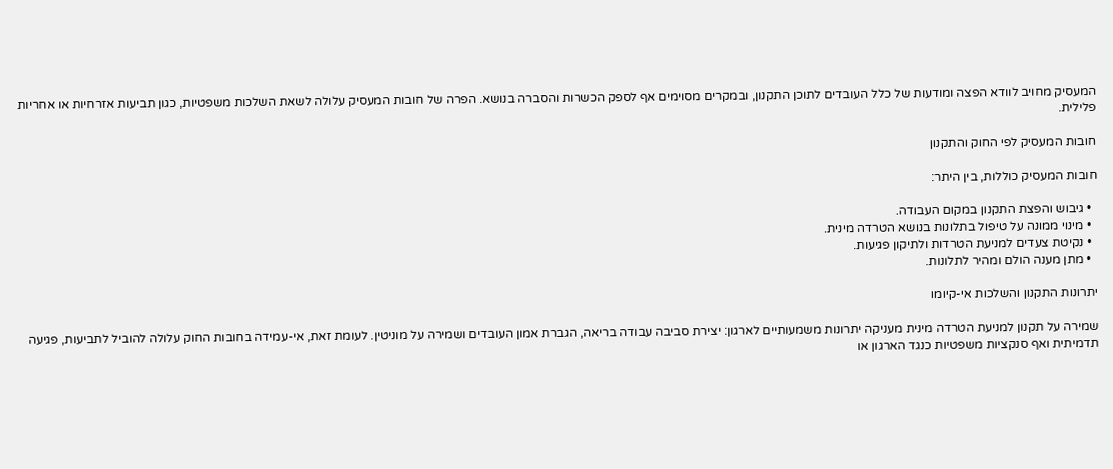המעסיק מחויב לוודא הפצה ומודעות של כלל העובדים לתוכן התקנון, ובמקרים מסוימים אף לספק הכשרות והסברה בנושא. הפרה של חובות המעסיק עלולה לשאת השלכות משפטיות, כגון תביעות אזרחיות או אחריות פלילית.

חובות המעסיק לפי החוק והתקנון

חובות המעסיק כוללות, בין היתר:

  • גיבוש והפצת התקנון במקום העבודה.
  • מינוי ממונה על טיפול בתלונות בנושא הטרדה מינית.
  • נקיטת צעדים למניעת הטרדות ולתיקון פגיעות.
  • מתן מענה הולם ומהיר לתלונות.

יתרונות התקנון והשלכות אי-קיומו

שמירה על תקנון למניעת הטרדה מינית מעניקה יתרונות משמעותיים לארגון: יצירת סביבה עבודה בריאה, הגברת אמון העובדים ושמירה על מוניטין. לעומת זאת, אי-עמידה בחובות החוק עלולה להוביל לתביעות, פגיעה תדמיתית ואף סנקציות משפטיות כנגד הארגון או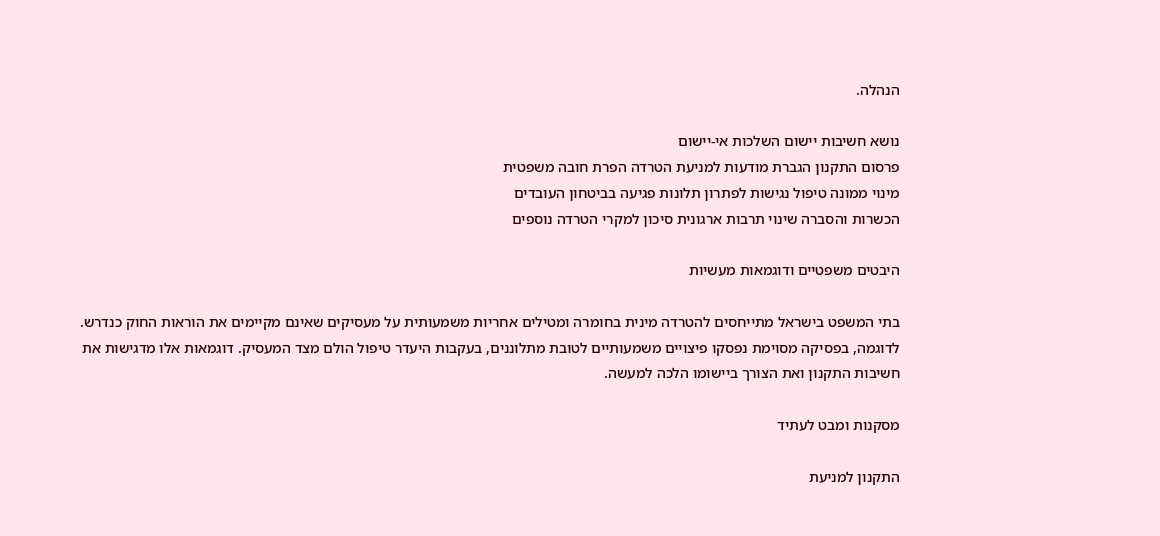הנהלה.

נושא חשיבות יישום השלכות אי-יישום
פרסום התקנון הגברת מודעות למניעת הטרדה הפרת חובה משפטית
מינוי ממונה טיפול נגישות לפתרון תלונות פגיעה בביטחון העובדים
הכשרות והסברה שינוי תרבות ארגונית סיכון למקרי הטרדה נוספים

היבטים משפטיים ודוגמאות מעשיות

בתי המשפט בישראל מתייחסים להטרדה מינית בחומרה ומטילים אחריות משמעותית על מעסיקים שאינם מקיימים את הוראות החוק כנדרש. לדוגמה, בפסיקה מסוימת נפסקו פיצויים משמעותיים לטובת מתלוננים, בעקבות היעדר טיפול הולם מצד המעסיק. דוגמאות אלו מדגישות את חשיבות התקנון ואת הצורך ביישומו הלכה למעשה.

מסקנות ומבט לעתיד

התקנון למניעת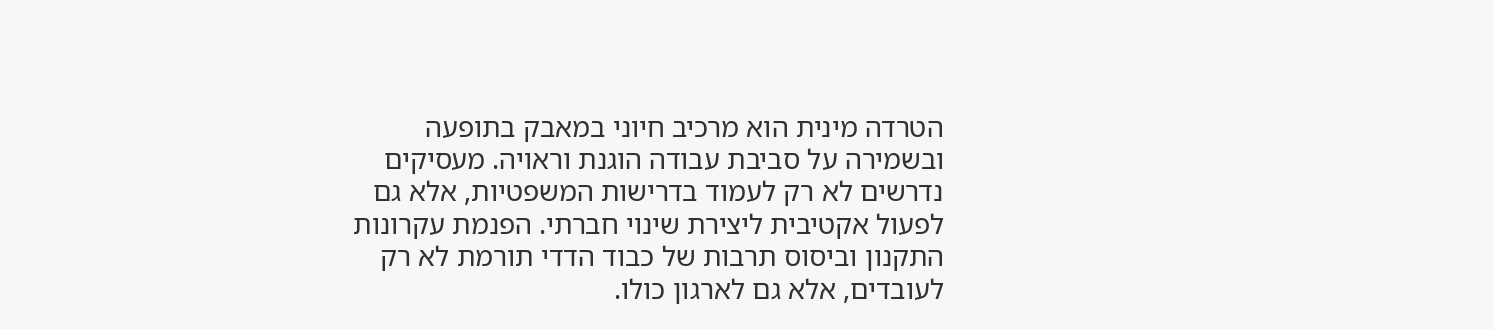הטרדה מינית הוא מרכיב חיוני במאבק בתופעה ובשמירה על סביבת עבודה הוגנת וראויה. מעסיקים נדרשים לא רק לעמוד בדרישות המשפטיות, אלא גם לפעול אקטיבית ליצירת שינוי חברתי. הפנמת עקרונות התקנון וביסוס תרבות של כבוד הדדי תורמת לא רק לעובדים, אלא גם לארגון כולו.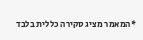*המאמר מציג סקירה כללית בלבד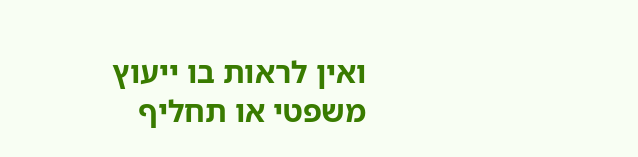ואין לראות בו ייעוץ משפטי או תחליף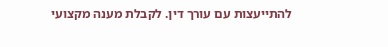להתייעצות עם עורך דין. לקבלת מענה מקצועי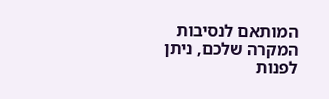המותאם לנסיבות המקרה שלכם, ניתן לפנות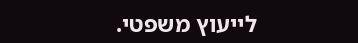לייעוץ משפטי.